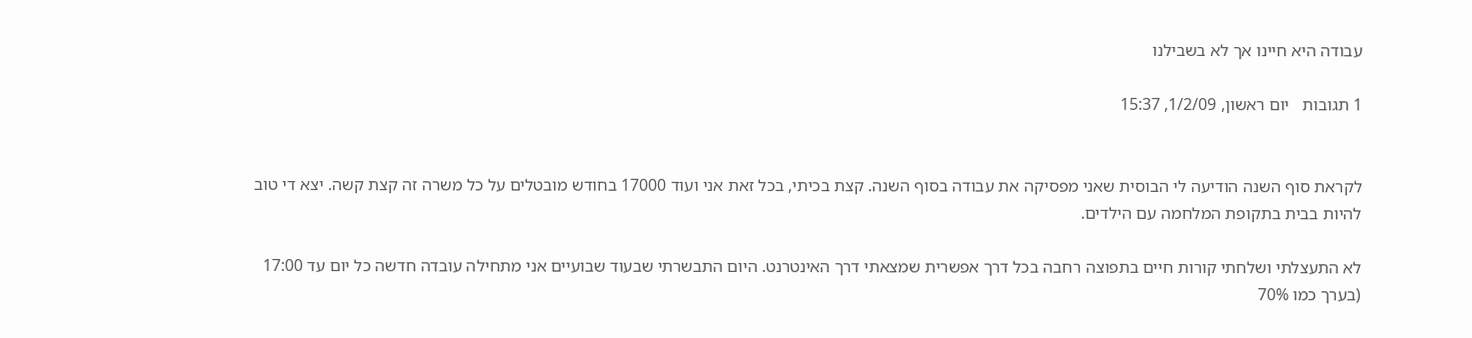עבודה היא חיינו אך לא בשבילנו

1 תגובות   יום ראשון, 1/2/09, 15:37


לקראת סוף השנה הודיעה לי הבוסית שאני מפסיקה את עבודה בסוף השנה. קצת בכיתי, בכל זאת אני ועוד 17000 בחודש מובטלים על כל משרה זה קצת קשה. יצא די טוב להיות בבית בתקופת המלחמה עם הילדים.

לא התעצלתי ושלחתי קורות חיים בתפוצה רחבה בכל דרך אפשרית שמצאתי דרך האינטרנט. היום התבשרתי שבעוד שבועיים אני מתחילה עובדה חדשה כל יום עד 17:00 (בערך כמו 70%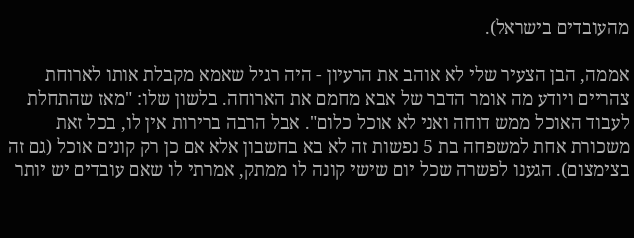מהעובדים בישראל).

אממה, הבן הצעיר שלי לא אוהב את הרעיון - היה רגיל שאמא מקבלת אותו לארוחת צהריים ויודע מה אומר הדבר של אבא מחמם את הארוחה. בלשון שלו: "מאז שהתחלת לעבוד האוכל ממש דוחה ואני לא אוכל כלום". אבל הרבה ברירות אין לו, בכל זאת משכורת אחת למשפחה בת 5 נפשות זה לא בא בחשבון אלא אם כן רק קונים אוכל (גם זה בצימצום). הגענו לפשרה שכל יום שישי קונה לו ממתק, אמרתי לו שאם עובדים יש יותר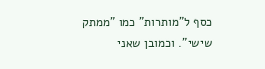כסף ל"מותרות" כמו "ממתק שישי". וכמובן שאני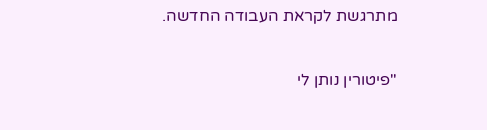מתרגשת לקראת העבודה החדשה.

"פיטורין נותן לי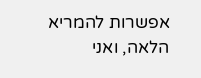אפשרות להמריא הלאה, ואני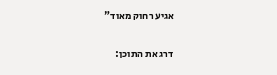אגיע רחוק מאוד"

דרג את התוכן: